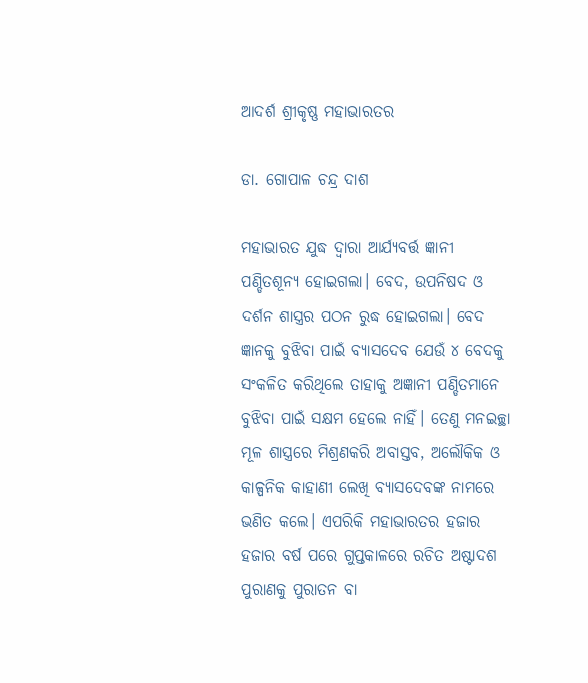ଆଦର୍ଶ ଶ୍ରୀକୃଷ୍ଣ ମହାଭାରତର

ଡା. ଗୋପାଳ ଚନ୍ଦ୍ର ଦାଶ

ମହାଭାରତ ଯୁଦ୍ଧ ଦ୍ୱାରା ଆର୍ଯ୍ୟବର୍ତ୍ତ ଜ୍ଞାନୀ ପଣ୍ଡିତଶୂନ୍ୟ ହୋଇଗଲା। ବେଦ, ଉପନିଷଦ ଓ ଦର୍ଶନ ଶାସ୍ତ୍ରର ପଠନ ରୁଦ୍ଧ ହୋଇଗଲା। ବେଦ ଜ୍ଞାନକୁ ବୁଝିବା ପାଇଁ ବ୍ୟାସଦେବ ଯେଉଁ ୪ ବେଦକୁ ସଂକଳିତ କରିଥିଲେ ତାହାକୁ ଅଜ୍ଞାନୀ ପଣ୍ଡିତମାନେ ବୁଝିବା ପାଇଁ ସକ୍ଷମ ହେଲେ ନାହିଁ। ତେଣୁ ମନଇଚ୍ଛା ମୂଳ ଶାସ୍ତ୍ରରେ ମିଶ୍ରଣକରି ଅବାସ୍ତବ, ଅଲୌକିକ ଓ କାଳ୍ପନିକ କାହାଣୀ ଲେଖି ବ୍ୟାସଦେବଙ୍କ ନାମରେ ଭଣିତ କଲେ। ଏପରିକି ମହାଭାରତର ହଜାର ହଜାର ବର୍ଷ ପରେ ଗୁପ୍ତକାଳରେ ରଚିତ ଅଷ୍ଟାଦଶ ପୁରାଣକୁ ପୁରାତନ ବା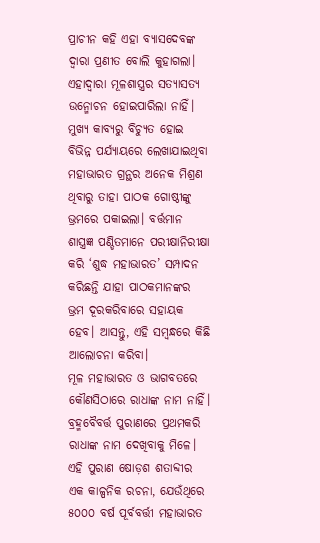ପ୍ରାଚୀନ କହି ଏହା ବ୍ୟାସଦେବଙ୍କ ଦ୍ୱାରା ପ୍ରଣୀତ ବୋଲି କୁହାଗଲା। ଏହାଦ୍ୱାରା ମୂଳଶାସ୍ତ୍ରର ସତ୍ୟାସତ୍ୟ ଉନ୍ମୋଚନ ହୋଇପାରିଲା ନାହିଁ। ମୁଖ୍ୟ କାବ୍ୟରୁ ବିଚ୍ୟୁତ ହୋଇ ବିଭିନ୍ନ ପର୍ଯ୍ୟାୟରେ ଲେଖାଯାଇଥିବା ମହାଭାରତ ଗ୍ରନ୍ଥର ଅନେକ ମିଶ୍ରଣ ଥିବାରୁ ତାହା ପାଠକ ଗୋଷ୍ଠୀଙ୍କୁ ଭ୍ରମରେ ପକାଇଲା। ବର୍ତ୍ତମାନ ଶାସ୍ତ୍ରଜ୍ଞ ପଣ୍ଡିତମାନେ ପରୀକ୍ଷାନିରୀକ୍ଷା କରି ‘ଶୁଦ୍ଧ ମହାଭାରତ’ ସମ୍ପାଦନ କରିଛନ୍ତି ଯାହା ପାଠକମାନଙ୍କର ଭ୍ରମ ଦୂରକରିବାରେ ସହାୟକ ହେବ। ଆସନ୍ତୁ, ଏହି ସମ୍ବନ୍ଧରେ କିଛି ଆଲୋଚନା କରିବା।
ମୂଳ ମହାଭାରତ ଓ ଭାଗବତରେ କୌଣସିଠାରେ ରାଧାଙ୍କ ନାମ ନାହିଁ। ବ୍ରହ୍ମବୈବର୍ତ୍ତ ପୁରାଣରେ ପ୍ରଥମକରି ରାଧାଙ୍କ ନାମ ଦେଖିବାକୁ ମିଳେ। ଏହି ପୁରାଣ ଷୋଡ଼ଶ ଶତାବ୍ଦୀର ଏକ କାଳ୍ପନିକ ରଚନା, ଯେଉଁଥିରେ ୫୦୦୦ ବର୍ଷ ପୂର୍ବବର୍ତ୍ତୀ ମହାଭାରତ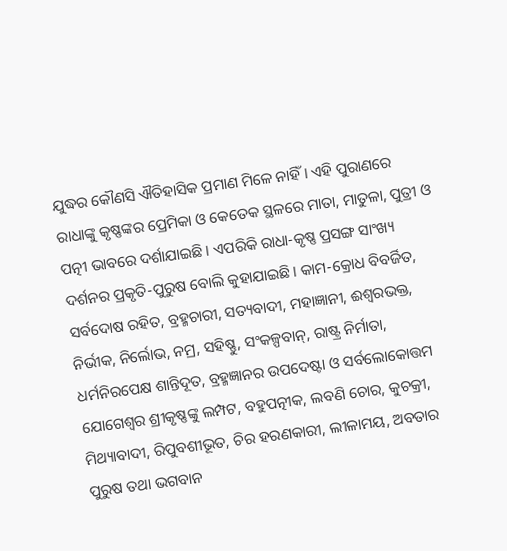ଯୁଦ୍ଧର କୌଣସି ଐତିହାସିକ ପ୍ରମାଣ ମିଳେ ନାହିଁ। ଏହି ପୁରାଣରେ ରାଧାଙ୍କୁ କୃଷ୍ଣଙ୍କର ପ୍ରେମିକା ଓ କେତେକ ସ୍ଥଳରେ ମାତା, ମାତୁଳା, ପୁତ୍ରୀ ଓ ପତ୍ନୀ ଭାବରେ ଦର୍ଶାଯାଇଛି। ଏପରିକି ରାଧା-କୃଷ୍ଣ ପ୍ରସଙ୍ଗ ସାଂଖ୍ୟ ଦର୍ଶନର ପ୍ରକୃତି-ପୁରୁଷ ବୋଲି କୁହାଯାଇଛି। କାମ-କ୍ରୋଧ ବିବର୍ଜିତ, ସର୍ବଦୋଷ ରହିତ, ବ୍ରହ୍ମଚାରୀ, ସତ୍ୟବାଦୀ, ମହାଜ୍ଞାନୀ, ଈଶ୍ୱରଭକ୍ତ, ନିର୍ଭୀକ, ନିର୍ଲୋଭ, ନମ୍ର, ସହିଷ୍ଣୁ, ସଂକଳ୍ପବାନ୍‌, ରାଷ୍ଟ୍ର ନିର୍ମାତା, ଧର୍ମନିରପେକ୍ଷ ଶାନ୍ତିଦୂତ, ବ୍ରହ୍ମଜ୍ଞାନର ଉପଦେଷ୍ଟା ଓ ସର୍ବଲୋକୋତ୍ତମ ଯୋଗେଶ୍ୱର ଶ୍ରୀକୃଷ୍ଣଙ୍କୁ ଲମ୍ପଟ, ବହୁପତ୍ନୀକ, ଲବଣି ଚୋର, କୁଚକ୍ରୀ, ମିଥ୍ୟାବାଦୀ, ରିପୁବଶୀଭୂତ, ଚିର ହରଣକାରୀ, ଲୀଳାମୟ, ଅବତାର ପୁରୁଷ ତଥା ଭଗବାନ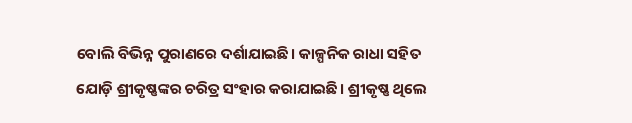ବୋଲି ବିଭିନ୍ନ ପୁରାଣରେ ଦର୍ଶାଯାଇଛି। କାଳ୍ପନିକ ରାଧା ସହିତ ଯୋଡ଼ି ଶ୍ରୀକୃଷ୍ଣଙ୍କର ଚରିତ୍ର ସଂହାର କରାଯାଇଛି। ଶ୍ରୀକୃଷ୍ଣ ଥିଲେ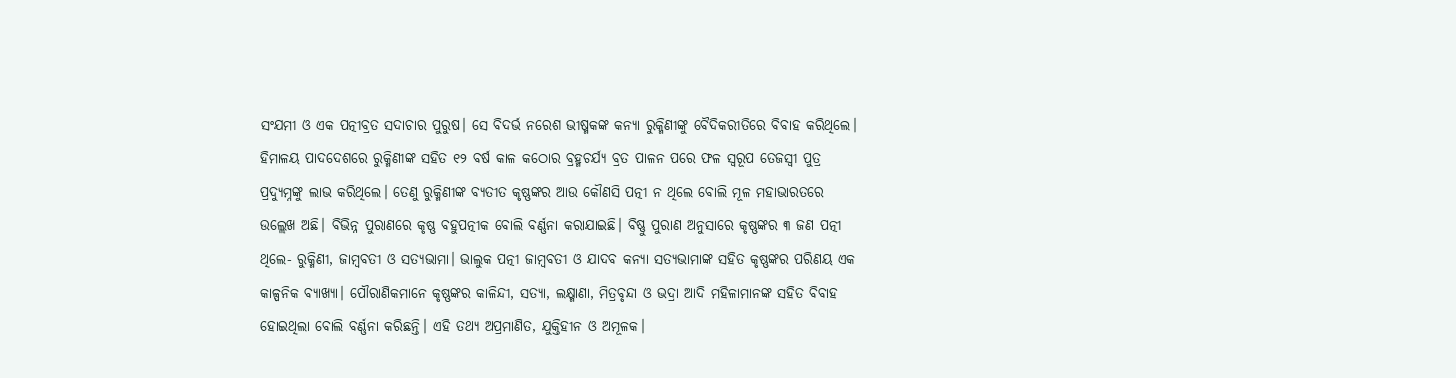ସଂଯମୀ ଓ ଏକ ପତ୍ନୀବ୍ରତ ସଦାଚାର ପୁରୁଷ। ସେ ବିଦର୍ଭ ନରେଶ ଭୀଷ୍ମକଙ୍କ କନ୍ୟା ରୁକ୍ମିଣୀଙ୍କୁ ବୈଦିକରୀତିରେ ବିବାହ କରିଥିଲେ। ହିମାଳୟ ପାଦଦେଶରେ ରୁକ୍ମିଣୀଙ୍କ ସହିତ ୧୨ ବର୍ଷ କାଳ କଠୋର ବ୍ରହ୍ମଚର୍ଯ୍ୟ ବ୍ରତ ପାଳନ ପରେ ଫଳ ସ୍ବରୂପ ତେଜସ୍ବୀ ପୁତ୍ର ପ୍ରଦ୍ୟୁମ୍ନଙ୍କୁ ଲାଭ କରିଥିଲେ। ତେଣୁ ରୁକ୍ମିଣୀଙ୍କ ବ୍ୟତୀତ କୃଷ୍ଣଙ୍କର ଆଉ କୌଣସି ପତ୍ନୀ ନ ଥିଲେ ବୋଲି ମୂଳ ମହାଭାରତରେ ଉଲ୍ଲେଖ ଅଛି। ବିଭିନ୍ନ ପୁରାଣରେ କୃଷ୍ଣ ବହୁପତ୍ନୀକ ବୋଲି ବର୍ଣ୍ଣନା କରାଯାଇଛି। ବିଷ୍ଣୁ ପୁରାଣ ଅନୁସାରେ କୃଷ୍ଣଙ୍କର ୩ ଜଣ ପତ୍ନୀ ଥିଲେ- ରୁକ୍ମିଣୀ, ଜାମ୍ବବତୀ ଓ ସତ୍ୟଭାମା। ଭାଲୁକ ପତ୍ନୀ ଜାମ୍ବବତୀ ଓ ଯାଦବ କନ୍ୟା ସତ୍ୟଭାମାଙ୍କ ସହିତ କୃଷ୍ଣଙ୍କର ପରିଣୟ ଏକ କାଳ୍ପନିକ ବ୍ୟାଖ୍ୟା। ପୌରାଣିକମାନେ କୃଷ୍ଣଙ୍କର କାଳିନ୍ଦୀ, ସତ୍ୟା, ଲକ୍ଷ୍ମାଣା, ମିତ୍ରବୃନ୍ଦା ଓ ଭଦ୍ରା ଆଦି ମହିଳାମାନଙ୍କ ସହିତ ବିବାହ ହୋଇଥିଲା ବୋଲି ବର୍ଣ୍ଣନା କରିଛନ୍ତି। ଏହି ତଥ୍ୟ ଅପ୍ରମାଣିତ, ଯୁକ୍ତିହୀନ ଓ ଅମୂଳକ।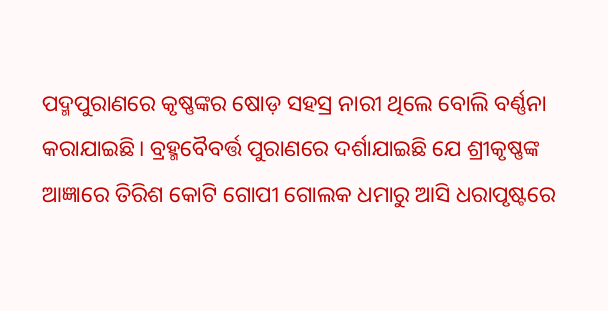ପଦ୍ମପୁରାଣରେ କୃଷ୍ଣଙ୍କର ଷୋଡ଼ ସହସ୍ର ନାରୀ ଥିଲେ ବୋଲି ବର୍ଣ୍ଣନା କରାଯାଇଛି। ବ୍ରହ୍ମବୈବର୍ତ୍ତ ପୁରାଣରେ ଦର୍ଶାଯାଇଛି ଯେ ଶ୍ରୀକୃଷ୍ଣଙ୍କ ଆଜ୍ଞାରେ ତିରିଶ କୋଟି ଗୋପୀ ଗୋଲକ ଧମାରୁ ଆସି ଧରାପୃଷ୍ଟରେ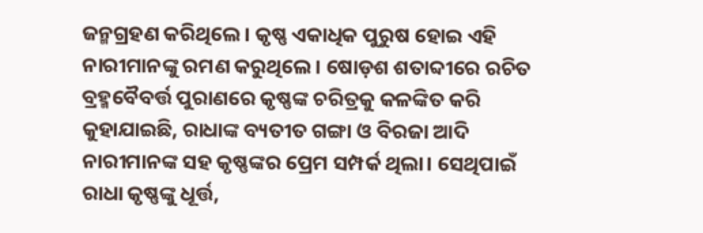ଜନ୍ମଗ୍ରହଣ କରିଥିଲେ। କୃଷ୍ଣ ଏକାଧିକ ପୁରୁଷ ହୋଇ ଏହି ନାରୀମାନଙ୍କୁ ରମଣ କରୁଥିଲେ। ଷୋଡ଼ଶ ଶତାବ୍ଦୀରେ ରଚିତ ବ୍ରହ୍ମବୈବର୍ତ୍ତ ପୁରାଣରେ କୃଷ୍ଣଙ୍କ ଚରିତ୍ରକୁ କଳଙ୍କିତ କରି କୁହାଯାଇଛି, ରାଧାଙ୍କ ବ୍ୟତୀତ ଗଙ୍ଗା ଓ ବିରଜା ଆଦି ନାରୀମାନଙ୍କ ସହ କୃଷ୍ଣଙ୍କର ପ୍ରେମ ସମ୍ପର୍କ ଥିଲା। ସେଥିପାଇଁ ରାଧା କୃଷ୍ଣଙ୍କୁ ଧୂର୍ତ୍ତ,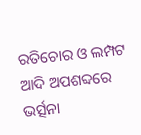ରତିଚୋର ଓ ଲମ୍ପଟ ଆଦି ଅପଶବ୍ଦରେ ଭର୍ତ୍ସନା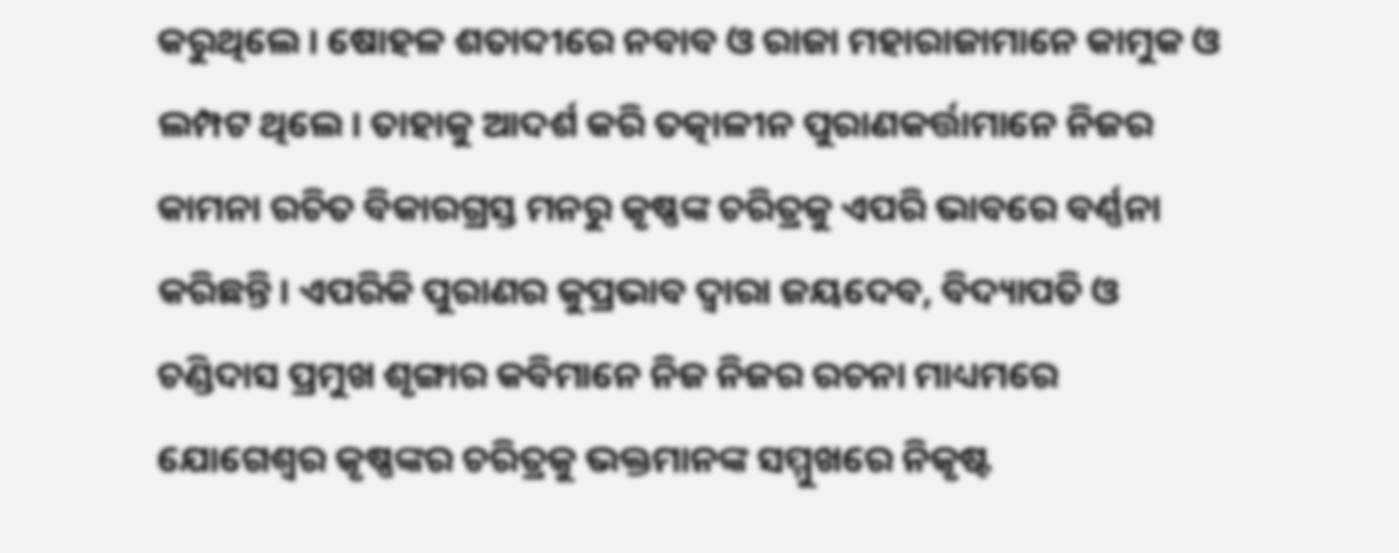କରୁଥିଲେ। ଷୋହଳ ଶତାବ୍ଦୀରେ ନବାବ ଓ ରାଜା ମହାରାଜାମାନେ କାମୁକ ଓ ଲମ୍ପଟ ଥିଲେ। ତାହାକୁ ଆଦର୍ଶ କରି ତତ୍କାଳୀନ ପୁରାଣକର୍ତ୍ତାମାନେ ନିଜର କାମନା ରଚିତ ବିକାରଗ୍ରସ୍ତ ମନରୁ କୃଷ୍ଣଙ୍କ ଚରିତ୍ରକୁ ଏପରି ଭାବରେ ବର୍ଣ୍ଣନା କରିଛନ୍ତି। ଏପରିକି ପୁରାଣର କୁପ୍ରଭାବ ଦ୍ୱାରା ଜୟଦେବ, ବିଦ୍ୟାପତି ଓ ଚଣ୍ଡିଦାସ ପ୍ରମୁଖ ଶୃଙ୍ଗାର କବିମାନେ ନିଜ ନିଜର ରଚନା ମାଧ୍ୟମରେ ଯୋଗେଶ୍ୱର କୃଷ୍ଣଙ୍କର ଚରିତ୍ରକୁ ଭକ୍ତମାନଙ୍କ ସମ୍ମୁଖରେ ନିକୃଷ୍ଟ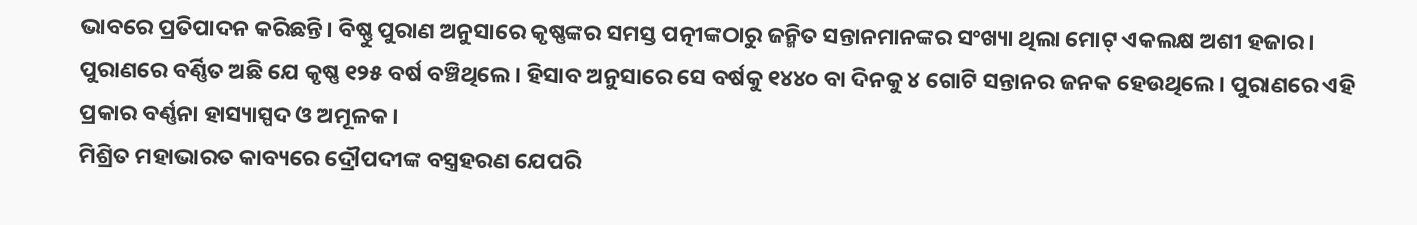ଭାବରେ ପ୍ରତିପାଦନ କରିଛନ୍ତି। ବିଷ୍ଣୁ ପୁରାଣ ଅନୁସାରେ କୃଷ୍ଣଙ୍କର ସମସ୍ତ ପତ୍ନୀଙ୍କଠାରୁ ଜନ୍ମିତ ସନ୍ତାନମାନଙ୍କର ସଂଖ୍ୟା ଥିଲା ମୋଟ୍‌ ଏକଲକ୍ଷ ଅଶୀ ହଜାର। ପୁରାଣରେ ବର୍ଣ୍ଣିତ ଅଛି ଯେ କୃଷ୍ଣ ୧୨୫ ବର୍ଷ ବଞ୍ଚିଥିଲେ। ହିସାବ ଅନୁସାରେ ସେ ବର୍ଷକୁ ୧୪୪୦ ବା ଦିନକୁ ୪ ଗୋଟି ସନ୍ତାନର ଜନକ ହେଉଥିଲେ। ପୁରାଣରେ ଏହି ପ୍ରକାର ବର୍ଣ୍ଣନା ହାସ୍ୟାସ୍ପଦ ଓ ଅମୂଳକ।
ମିଶ୍ରିତ ମହାଭାରତ କାବ୍ୟରେ ଦ୍ରୌପଦୀଙ୍କ ବସ୍ତ୍ରହରଣ ଯେପରି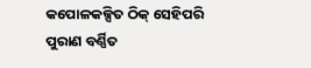କପୋଳକଳ୍ପିତ ଠିକ୍‌ ସେହିପରି ପୁରାଣ ବର୍ଣ୍ଣିତ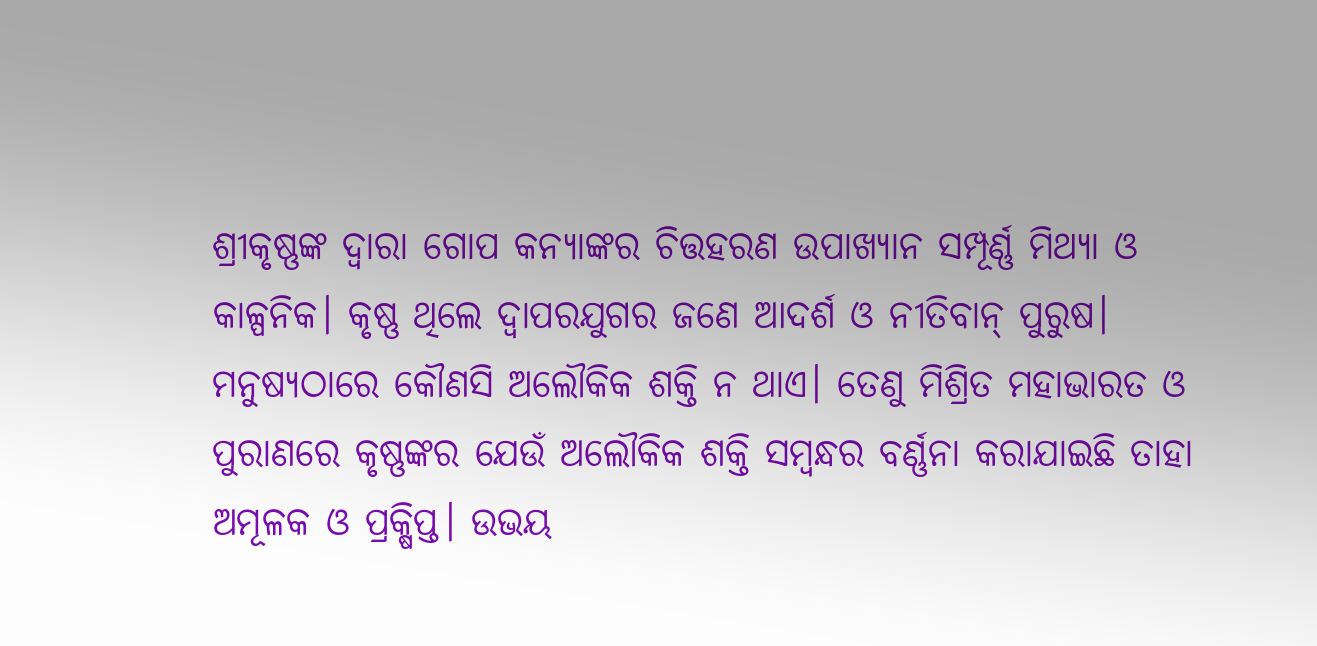ଶ୍ରୀକୃଷ୍ଣଙ୍କ ଦ୍ୱାରା ଗୋପ କନ୍ୟାଙ୍କର ଚିତ୍ତହରଣ ଉପାଖ୍ୟାନ ସମ୍ପୂର୍ଣ୍ଣ ମିଥ୍ୟା ଓ କାଳ୍ପନିକ। କୃଷ୍ଣ ଥିଲେ ଦ୍ୱାପରଯୁଗର ଜଣେ ଆଦର୍ଶ ଓ ନୀତିବାନ୍‌ ପୁରୁଷ। ମନୁଷ୍ୟଠାରେ କୌଣସି ଅଲୌକିକ ଶକ୍ତି ନ ଥାଏ। ତେଣୁ ମିଶ୍ରିତ ମହାଭାରତ ଓ ପୁରାଣରେ କୃଷ୍ଣଙ୍କର ଯେଉଁ ଅଲୌକିକ ଶକ୍ତି ସମ୍ବନ୍ଧର ବର୍ଣ୍ଣନା କରାଯାଇଛି ତାହା ଅମୂଳକ ଓ ପ୍ରକ୍ଷିପ୍ତ। ଉଭୟ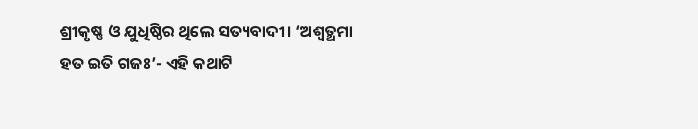ଶ୍ରୀକୃଷ୍ଣ ଓ ଯୁଧିଷ୍ଠିର ଥିଲେ ସତ୍ୟବାଦୀ। ‘ଅଶ୍ୱତ୍ଥମା ହତ ଇତି ଗଜଃ’- ଏହି କଥାଟି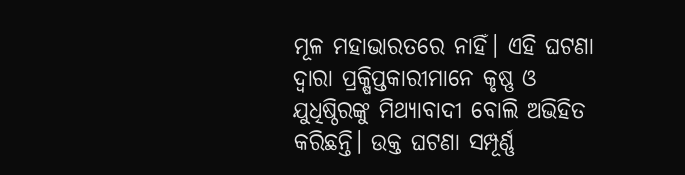ମୂଳ ମହାଭାରତରେ ନାହିଁ। ଏହି ଘଟଣା ଦ୍ୱାରା ପ୍ରକ୍ଷିପ୍ତକାରୀମାନେ କୃଷ୍ଣ ଓ ଯୁଧିଷ୍ଠିରଙ୍କୁ ମିଥ୍ୟାବାଦୀ ବୋଲି ଅଭିହିତ କରିଛନ୍ତି। ଉକ୍ତ ଘଟଣା ସମ୍ପୂର୍ଣ୍ଣ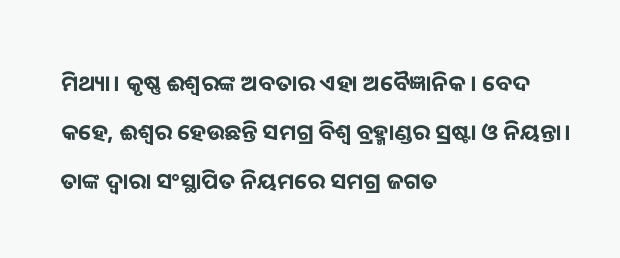ମିଥ୍ୟା। କୃଷ୍ଣ ଈଶ୍ୱରଙ୍କ ଅବତାର ଏହା ଅବୈଜ୍ଞାନିକ। ବେଦ କହେ, ଈଶ୍ୱର ହେଉଛନ୍ତି ସମଗ୍ର ବିଶ୍ୱ ବ୍ରହ୍ମାଣ୍ଡର ସ୍ରଷ୍ଟା ଓ ନିୟନ୍ତା। ତାଙ୍କ ଦ୍ୱାରା ସଂସ୍ଥାପିତ ନିୟମରେ ସମଗ୍ର ଜଗତ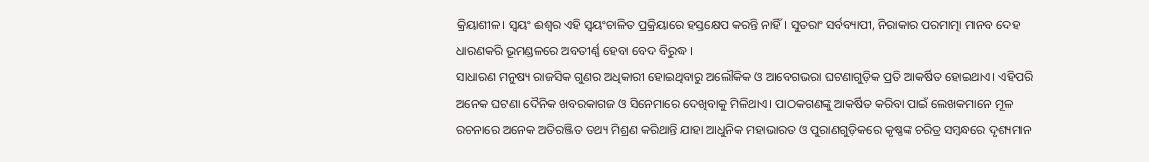କ୍ରିୟାଶୀଳ। ସ୍ବୟଂ ଈଶ୍ୱର ଏହି ସ୍ବୟଂଚାଳିତ ପ୍ରକ୍ରିୟାରେ ହସ୍ତକ୍ଷେପ କରନ୍ତି ନାହିଁ। ସୁତରାଂ ସର୍ବବ୍ୟାପୀ, ନିରାକାର ପରମାତ୍ମା ମାନବ ଦେହ ଧାରଣକରି ଭୂମଣ୍ଡଳରେ ଅବତୀର୍ଣ୍ଣ ହେବା ବେଦ ବିରୁଦ୍ଧ ।
ସାଧାରଣ ମନୁଷ୍ୟ ରାଜସିକ ଗୁଣର ଅଧିକାରୀ ହୋଇଥିବାରୁ ଅଲୌକିକ ଓ ଆବେଗଭରା ଘଟଣାଗୁଡ଼ିକ ପ୍ରତି ଆକର୍ଷିତ ହୋଇଥାଏ। ଏହିପରି ଅନେକ ଘଟଣା ଦୈନିକ ଖବରକାଗଜ ଓ ସିନେମାରେ ଦେଖିବାକୁ ମିଳିଥାଏ। ପାଠକଗଣଙ୍କୁ ଆକର୍ଷିତ କରିବା ପାଇଁ ଲେଖକମାନେ ମୂଳ ରଚନାରେ ଅନେକ ଅତିରଞ୍ଜିତ ତଥ୍ୟ ମିଶ୍ରଣ କରିଥାନ୍ତି ଯାହା ଆଧୁନିକ ମହାଭାରତ ଓ ପୁରାଣଗୁଡ଼ିକରେ କୃଷ୍ଣଙ୍କ ଚରିତ୍ର ସମ୍ବନ୍ଧରେ ଦୃଶ୍ୟମାନ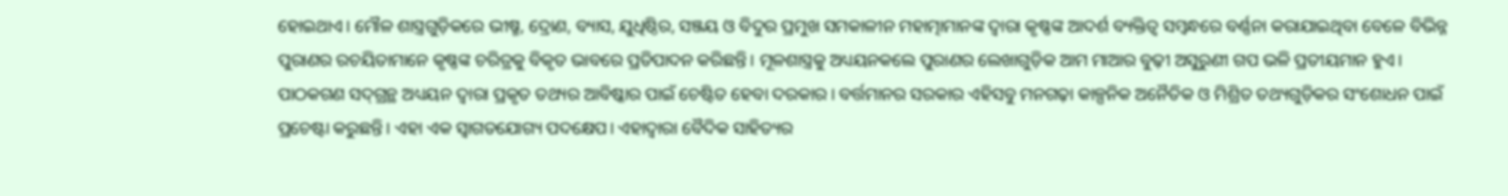ହୋଇଥାଏ। ମୌଳ ଶାସ୍ତ୍ରଗୁଡ଼ିକରେ ଭୀଷ୍ମ, ଦ୍ରୋଣ, ବ୍ୟାସ, ଯୁଧିଷ୍ଠିର, ସଞ୍ଜୟ ଓ ବିଦୁର ପ୍ରମୁଖ ସମକାଳୀନ ମହାତ୍ମାମାନଙ୍କ ଦ୍ୱାରା କୃଷ୍ଣଙ୍କ ଆଦର୍ଶ ବ୍ୟକ୍ତିତ୍ୱ ସମ୍ବନ୍ଧରେ ବର୍ଣ୍ଣନା କରାଯାଇଥିବା ବେଳେ ବିଭିନ୍ନ ପୁରାଣର ରଚୟିତାମାନେ କୃଷ୍ଣଙ୍କ ଚରିତ୍ରକୁ ବିକୃତ ଭାବରେ ପ୍ରତିପାଦନ କରିଛନ୍ତି। ମୂଳଶାସ୍ତ୍ରକୁ ଅଧ୍ୟୟନକଲେ ପୁରାଣର ଲେଖାଗୁଡ଼ିକ ଆମ ମାଆର ବୁଢ଼ୀ ଅସୁରୁଣୀ ଗପ ଭଳି ପ୍ରତୀୟମାନ ହୁଏ। ପାଠକଗଣ ସଦ୍‌ଗ୍ରନ୍ଥ ଅଧ୍ୟୟନ ଦ୍ୱାରା ପ୍ରକୃତ ତଥ୍ୟର ଆବିଷ୍କାର ପାଇଁ ଚେଷ୍ଟିତ ହେବା ଦରକାର। ବର୍ତ୍ତମାନର ସରକାର ଏହିସବୁ ମନଗଢ଼ା କାଳ୍ପନିକ ଅନୈତିକ ଓ ମିଶ୍ରିତ ତଥ୍ୟଗୁଡ଼ିକର ସଂଶୋଧନ ପାଇଁ ପ୍ରଚେଷ୍ଟା କରୁଛନ୍ତି। ଏହା ଏକ ସ୍ବାଗତଯୋଗ୍ୟ ପଦକ୍ଷେପ। ଏହାଦ୍ୱାରା ବୈଦିକ ସାହିତ୍ୟର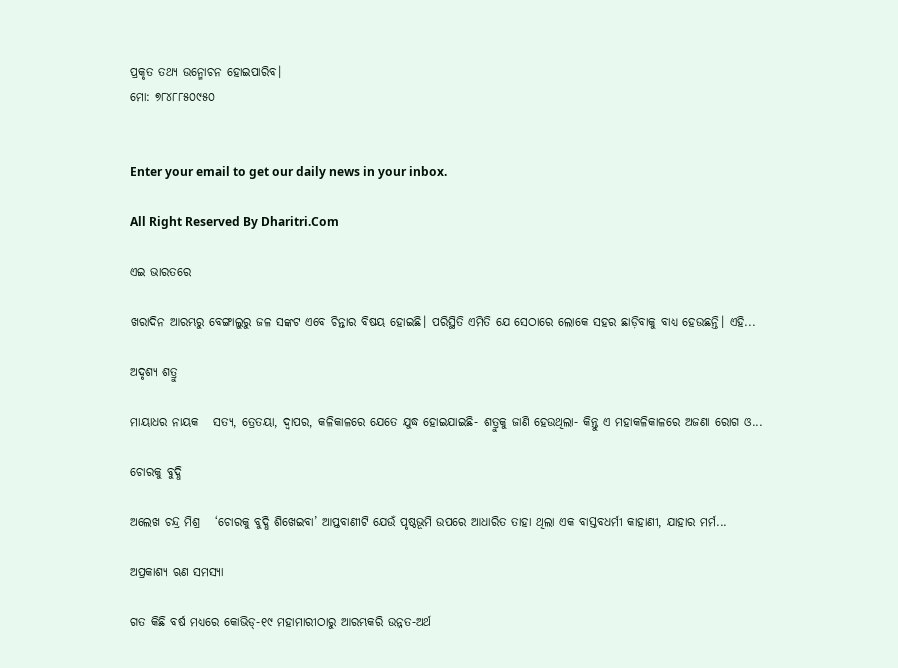ପ୍ରକୃତ ତଥ୍ୟ ଉନ୍ମୋଚନ ହୋଇପାରିବ।
ମୋ: ୭୮୪୮୮୫୦୯୫୦


Enter your email to get our daily news in your inbox.

All Right Reserved By Dharitri.Com

ଏଇ ଭାରତରେ

ଖରାଦିନ ଆରମ୍ଭରୁ ବେଙ୍ଗାଲୁରୁ ଜଳ ସଙ୍କଟ ଏବେ ଚିନ୍ତାର ବିଷୟ ହୋଇଛି। ପରିସ୍ଥିତି ଏମିତି ଯେ ସେଠାରେ ଲୋକେ ସହର ଛାଡ଼ିବାକୁ ବାଧ୍ୟ ହେଉଛନ୍ତି। ଏହି...

ଅଦୃଶ୍ୟ ଶତ୍ରୁ

ମାୟାଧର ନାୟକ   ସତ୍ୟ, ତ୍ରେତୟା, ଦ୍ୱାପର, କଳିକାଳରେ ଯେତେ ଯୁଦ୍ଧ ହୋଇଯାଇଛି- ଶତ୍ରୁକୁ ଜାଣି ହେଉଥିଲା- କିନ୍ତୁ ଏ ମହାକଳିକାଳରେ ଅଜଣା ରୋଗ ଓ...

ଚୋରକୁ ବୁଦ୍ଧି

ଅଲେଖ ଚନ୍ଦ୍ର ମିଶ୍ର   ‘ଚୋରକୁ ବୁଦ୍ଧି ଶିଖେଇବା’ ଆପ୍ତବାଣୀଟି ଯେଉଁ ପୃଷ୍ଠଭୂମି ଉପରେ ଆଧାରିତ ତାହା ଥିଲା ଏକ ବାସ୍ତବଧର୍ମୀ କାହାଣୀ, ଯାହାର ମର୍ମ...

ଅପ୍ରକାଶ୍ୟ ଋଣ ସମସ୍ୟା

ଗତ କିଛି ବର୍ଷ ମଧ୍ୟରେ କୋଭିଡ୍‌-୧୯ ମହାମାରୀଠାରୁ ଆରମ୍ଭକରି ଉନ୍ନତ-ଅର୍ଥ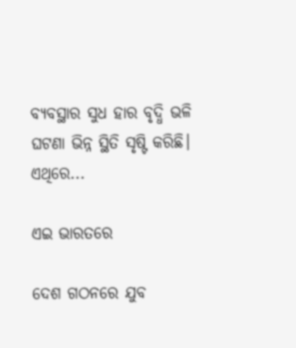ବ୍ୟବସ୍ଥାର ସୁଧ ହାର ବୃଦ୍ଧି ଭଳି ଘଟଣା ଭିନ୍ନ ସ୍ଥିତି ସୃଷ୍ଟି କରିଛି। ଏଥିରେ...

ଏଇ ଭାରତରେ

ଦେଶ ଗଠନରେ ଯୁବ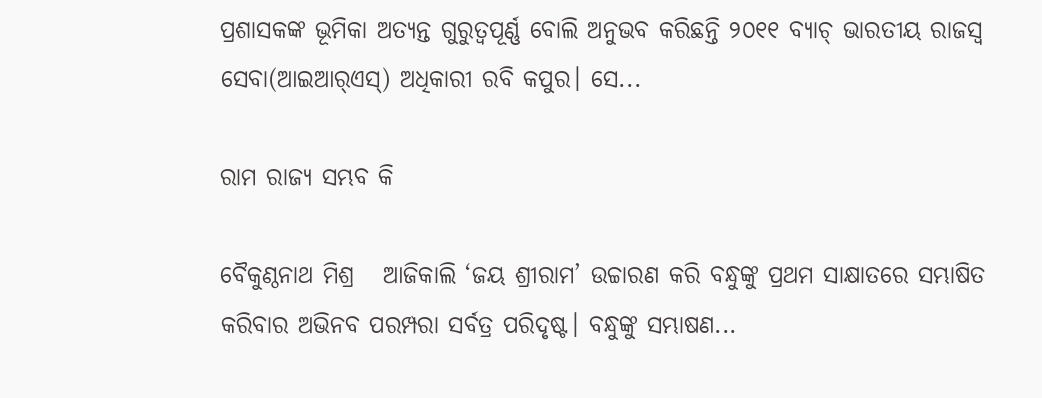ପ୍ରଶାସକଙ୍କ ଭୂମିକା ଅତ୍ୟନ୍ତ ଗୁରୁତ୍ୱପୂର୍ଣ୍ଣ ବୋଲି ଅନୁଭବ କରିଛନ୍ତି ୨୦୧୧ ବ୍ୟାଚ୍‌ ଭାରତୀୟ ରାଜସ୍ବ ସେବା(ଆଇଆର୍‌ଏସ୍‌) ଅଧିକାରୀ ରବି କପୁର। ସେ...

ରାମ ରାଜ୍ୟ ସମ୍ଭବ କି

ବୈକୁଣ୍ଠନାଥ ମିଶ୍ର   ଆଜିକାଲି ‘ଜୟ ଶ୍ରୀରାମ’ ଉଚ୍ଚାରଣ କରି ବନ୍ଧୁଙ୍କୁ ପ୍ରଥମ ସାକ୍ଷାତରେ ସମ୍ଭାଷିତ କରିବାର ଅଭିନବ ପରମ୍ପରା ସର୍ବତ୍ର ପରିଦୃଷ୍ଟ। ବନ୍ଧୁଙ୍କୁ ସମ୍ଭାଷଣ...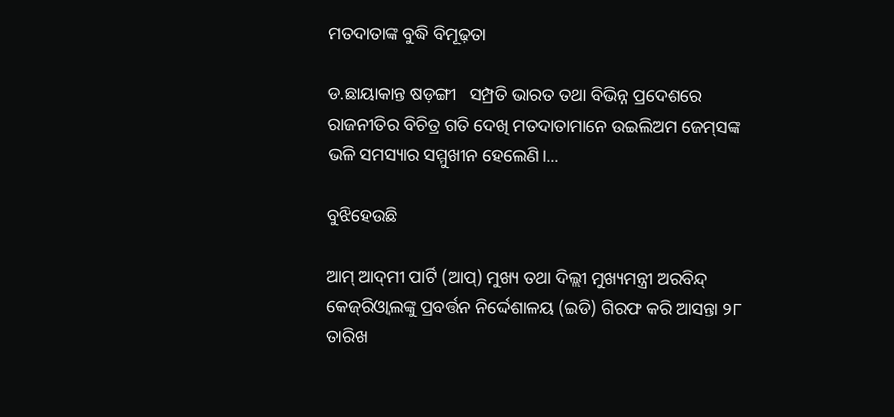ମତଦାତାଙ୍କ ବୁଦ୍ଧି ବିମୂଢ଼ତା

ଡ.ଛାୟାକାନ୍ତ ଷଡ଼ଙ୍ଗୀ   ସମ୍ପ୍ରତି ଭାରତ ତଥା ବିଭିନ୍ନ ପ୍ରଦେଶରେ ରାଜନୀତିର ବିଚିତ୍ର ଗତି ଦେଖି ମତଦାତାମାନେ ଉଇଲିଅମ ଜେମ୍‌ସଙ୍କ ଭଳି ସମସ୍ୟାର ସମ୍ମୁଖୀନ ହେଲେଣି।...

ବୁଝିହେଉଛି

ଆମ୍‌ ଆଦ୍‌ମୀ ପାର୍ଟି (ଆପ୍‌) ମୁଖ୍ୟ ତଥା ଦିଲ୍ଲୀ ମୁଖ୍ୟମନ୍ତ୍ରୀ ଅରବିନ୍ଦ୍‌ କେଜ୍‌ରିଓ୍ବାଲଙ୍କୁ ପ୍ରବର୍ତ୍ତନ ନିର୍ଦ୍ଦେଶାଳୟ (ଇଡି) ଗିରଫ କରି ଆସନ୍ତା ୨୮ ତାରିଖ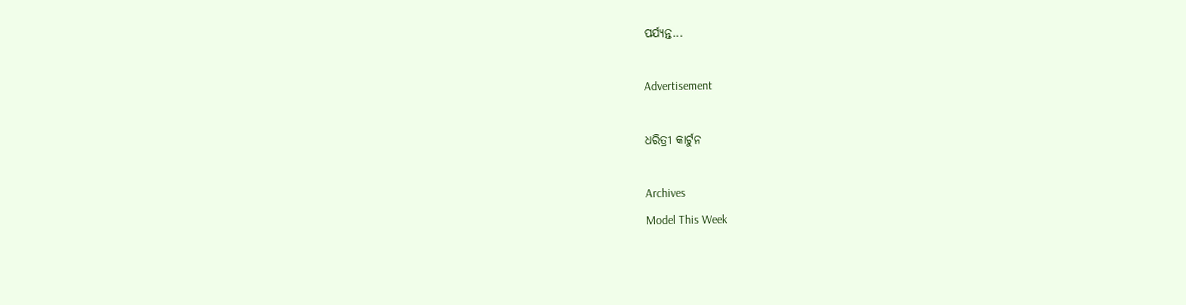ପର୍ଯ୍ୟନ୍ତ...

Advertisement

ଧରିତ୍ରୀ କାର୍ଟୁନ

Archives
Model This Week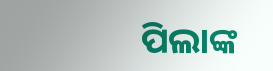ପିଲାଙ୍କ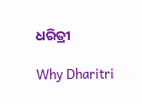ଧରିତ୍ରୀ

Why Dharitri